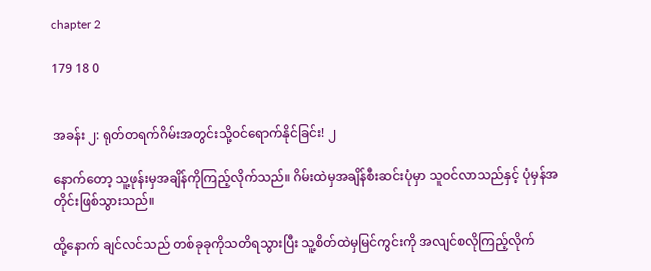chapter 2

179 18 0


အခန်း ၂: ရုတ်တရက်ဂိမ်းအတွင်းသို့ဝင်ရောက်နိုင်ခြင်း! ၂

နောက်တော့ သူ့ဖုန်းမှအချိန်ကိုကြည့်လိုက်သည်။ ဂိမ်းထဲမှအချိန်စီးဆင်းပုံမှာ သူဝင်လာသည်နှင့် ပုံမှန်အတိုင်းဖြစ်သွားသည်။

ထို့နောက် ချင်လင်သည် တစ်ခုခုကိုသတိရသွားပြီး သူ့စိတ်ထဲမှမြင်ကွင်းကို အလျင်စလိုကြည့်လိုက်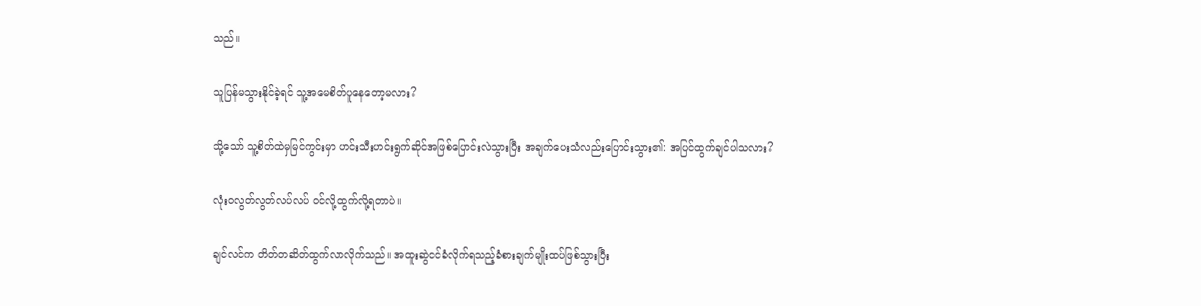သည်။

သူပြန်မသွားနိုင်ခဲ့ရင် သူ့အမေစိတ်ပူနေတော့မလား?

သို့သော် သူ့စိတ်ထဲမှမြင်ကွင်းမှာ ဟင်းသီးဟင်းရွက်ဆိုင်အဖြစ်ပြောင်းလဲသွားပြီး အချက်ပေးသံလည်းပြောင်းသွား၏: အပြင်ထွက်ချင်ပါသလား?

လုံးဝလွတ်လွတ်လပ်လပ် ဝင်လို့ထွက်လို့ရတာပဲ။

ချင်လင်က တိတ်တဆိတ်ထွက်လာလိုက်သည်။ အထူးဆွဲငင်ခံလိုက်ရသည့်ခံစားချက်မျိုးထပ်ဖြစ်သွားပြီး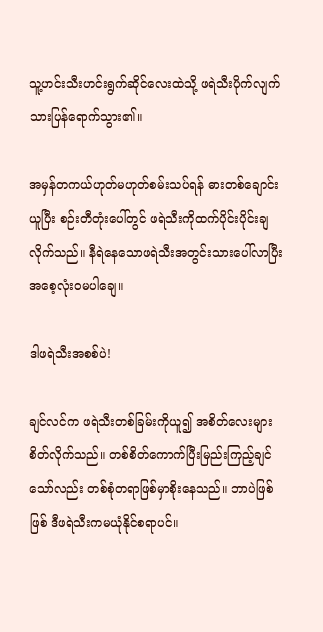သူ့ဟင်းသီးဟင်းရွက်ဆိုင်လေးထဲသို့ ဖရဲသီးပိုက်လျက်သားပြန်ရောက်သွား၏။

အမှန်တကယ်ဟုတ်မဟုတ်စမ်းသပ်ရန် ဓားတစ်ချောင်းယူပြီး စဉ်းတီတုံးပေါ်တွင် ဖရဲသီးကိုထက်ပိုင်းပိုင်းချလိုက်သည်။ နီရဲနေသောဖရဲသီးအတွင်းသားပေါ်လာပြီး အစေ့လုံးဝမပါချေ။

ဒါဖရဲသီးအစစ်ပဲ!

ချင်လင်က ဖရဲသီးတစ်ခြမ်းကိုယူ၍ အစိတ်လေးများစိတ်လိုက်သည်။ တစ်စိတ်ကောက်ပြီးမြည်းကြည့်ချင်သော်လည်း တစ်စုံတရာဖြစ်မှာစိုးနေသည်။ ဘာပဲဖြစ်ဖြစ် ဒီဖရဲသီးကမယုံနိုင်စရာပင်။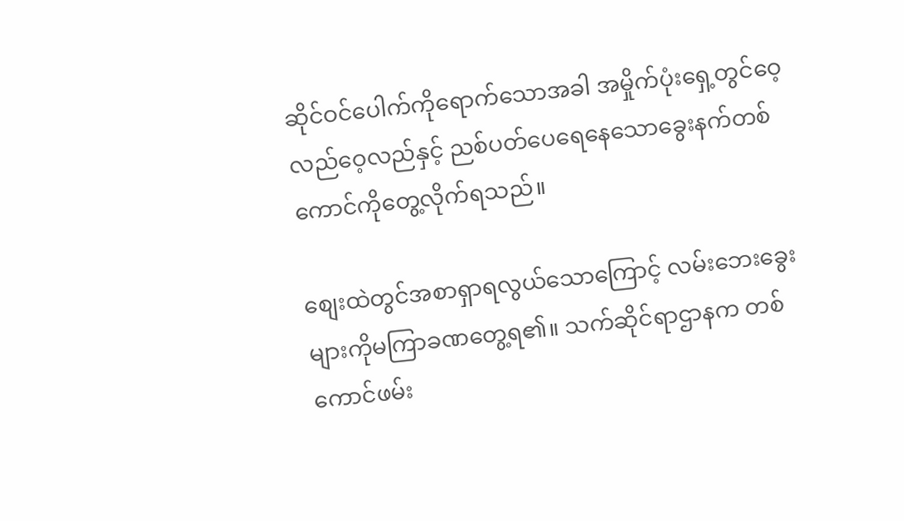ဆိုင်ဝင်ပေါက်ကိုရောက်သောအခါ အမှိုက်ပုံးရှေ့တွင်ဝေ့လည်ဝေ့လည်နှင့် ညစ်ပတ်ပေရေနေသောခွေးနက်တစ်ကောင်ကိုတွေ့လိုက်ရသည်။

စျေးထဲတွင်အစာရှာရလွယ်သောကြောင့် လမ်းဘေးခွေးများကိုမကြာခဏတွေ့ရ၏။ သက်ဆိုင်ရာဌာနက တစ်ကောင်ဖမ်း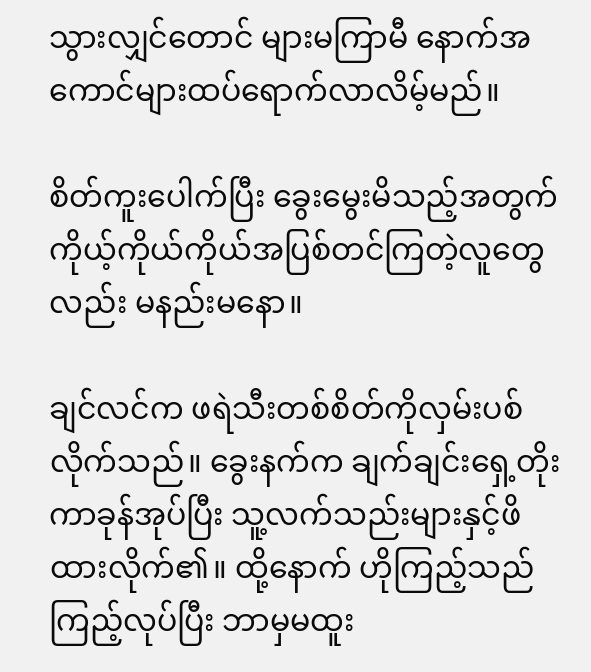သွားလျှင်တောင် များမကြာမီ နောက်အကောင်များထပ်ရောက်လာလိမ့်မည်။

စိတ်ကူးပေါက်ပြီး ခွေးမွေးမိသည့်အတွက် ကိုယ့်ကိုယ်ကိုယ်အပြစ်တင်ကြတဲ့လူတွေလည်း မနည်းမနော။

ချင်လင်က ဖရဲသီးတစ်စိတ်ကိုလှမ်းပစ်လိုက်သည်။ ခွေးနက်က ချက်ချင်းရှေ့တိုးကာခုန်အုပ်ပြီး သူ့လက်သည်းများနှင့်ဖိထားလိုက်၏။ ထို့နောက် ဟိုကြည့်သည်ကြည့်လုပ်ပြီး ဘာမှမထူး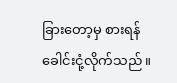ခြားတော့မှ စားရန်ခေါင်းငုံ့လိုက်သည်။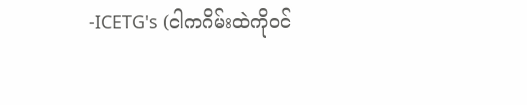-ICETG's (ငါကဂိမ်းထဲကိုဝင်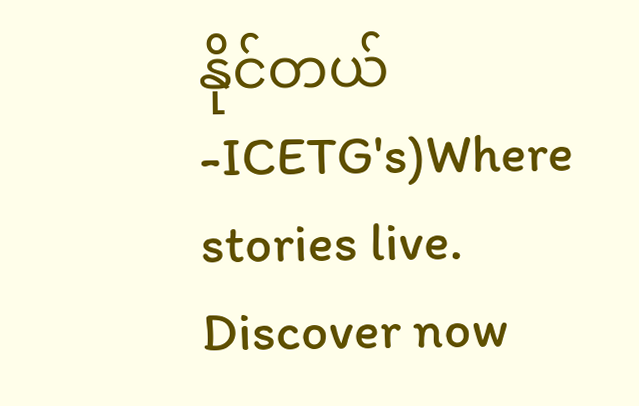နိုင်တယ် -ICETG's)Where stories live. Discover now